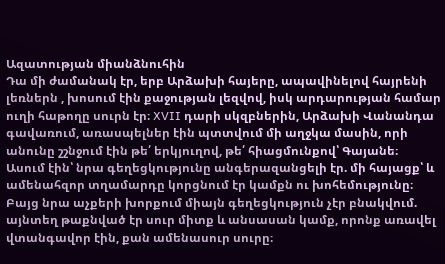Ազատության միանձնուհին
Դա մի ժամանակ էր, երբ Արձախի հայերը, ապավինելով հայրենի լեռներն , խոսում էին քաջության լեզվով, իսկ արդարության համար ուղի հաթողը սուրն էր։ XVII դարի սկզբներին, Արձախի Վանանդա գավառում, առասպելներ էին պտտվում մի աղջկա մասին, որի անունը շշնջում էին թե՛ երկյուղով, թե՛ հիացմունքով՝ Գայանե։
Ասում էին՝ նրա գեղեցկությունը անգերազանցելի էր. մի հայացք՝ և ամենահզոր տղամարդը կորցնում էր կամքն ու խոհեմությունը։ Բայց նրա աչքերի խորքում միայն գեղեցկություն չէր բնակվում. այնտեղ թաքնված էր սուր միտք և անսասան կամք, որոնք առավել վտանգավոր էին, քան ամենասուր սուրը։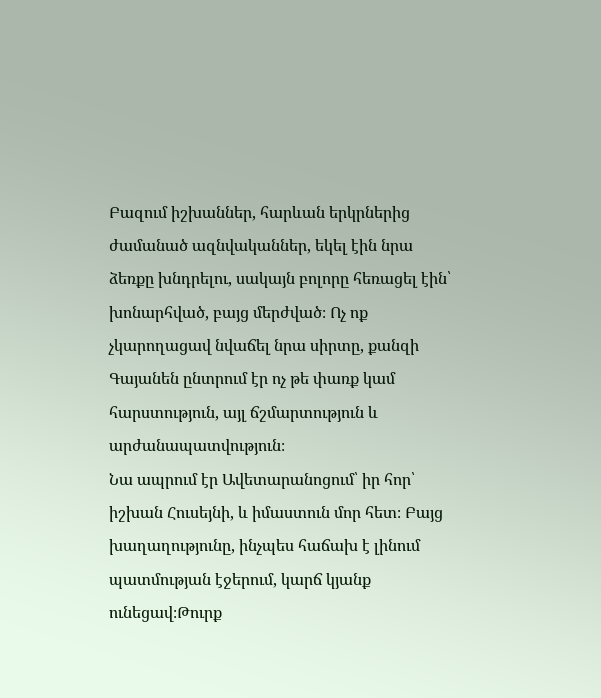Բազում իշխաններ, հարևան երկրներից ժամանած ազնվականներ, եկել էին նրա ձեռքը խնդրելու, սակայն բոլորը հեռացել էին՝ խոնարհված, բայց մերժված։ Ոչ ոք չկարողացավ նվաճել նրա սիրտը, քանզի Գայանեն ընտրում էր ոչ թե փառք կամ հարստություն, այլ ճշմարտություն և արժանապատվություն։
Նա ապրում էր Ավետարանոցում՝ իր հոր՝ իշխան Հուսեյնի, և իմաստուն մոր հետ։ Բայց խաղաղությունը, ինչպես հաճախ է լինում պատմության էջերում, կարճ կյանք ունեցավ։Թուրք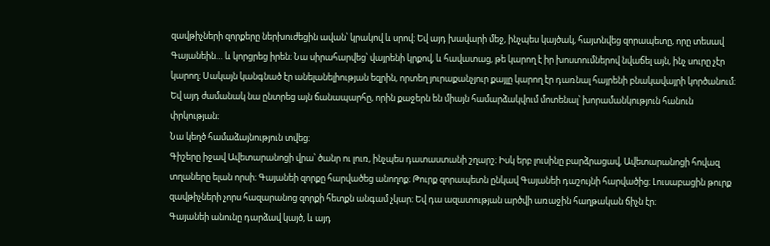զավթիչների զորքերը ներխուժեցին ավան՝ կրակով և սրով։ Եվ այդ խավարի մեջ, ինչպես կայծակ, հայտնվեց զորապետը, որը տեսավ Գայանեին… և կորցրեց իրեն։ Նա սիրահարվեց՝ վայրենի կրքով, և հավատաց, թե կարող է իր խոստումներով նվաճել այն, ինչ սուրը չէր կարող։ Սակայն կանգնած էր անելանելիության եզրին, որտեղ յուրաքանչյուր քայլը կարող էր դառնալ հայրենի բնակավայրի կործանում։ Եվ այդ ժամանակ նա ընտրեց այն ճանապարհը, որին քաջերն են միայն համարձակվում մոտենալ՝ խորամանկություն հանուն փրկության։
Նա կեղծ համաձայնություն տվեց։
Գիշերը իջավ Ավետարանոցի վրա՝ ծանր ու լուռ, ինչպես դատաստանի շղարշ։ Իսկ երբ լուսինը բարձրացավ, Ավետարանոցի հովազ տղաները ելան որսի։ Գայանեի զորքը հարվածեց անողոք։ Թուրք զորապետն ընկավ Գայանեի դաշույնի հարվածից։ Լուսաբացին թուրք զավթիչների չորս հազարանոց զորքի հետքն անգամ չկար։ Եվ դա ազատության արծվի առաջին հաղթական ճիչն էր։
Գայանեի անունը դարձավ կայծ, և այդ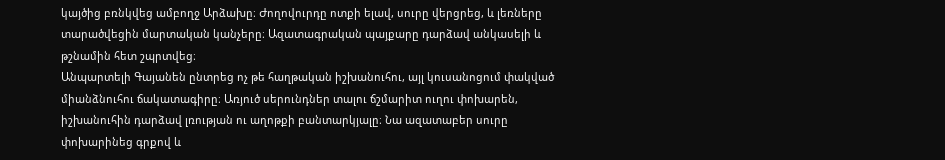կայծից բռնկվեց ամբողջ Արձախը։ Ժողովուրդը ոտքի ելավ, սուրը վերցրեց, և լեռները տարածվեցին մարտական կանչերը։ Ազատագրական պայքարը դարձավ անկասելի և թշնամին հետ շպրտվեց։
Անպարտելի Գայանեն ընտրեց ոչ թե հաղթական իշխանուհու, այլ կուսանոցում փակված միանձնուհու ճակատագիրը։ Առյուծ սերունդներ տալու ճշմարիտ ուղու փոխարեն, իշխանուհին դարձավ լռության ու աղոթքի բանտարկյալը։ Նա ազատաբեր սուրը փոխարինեց գրքով և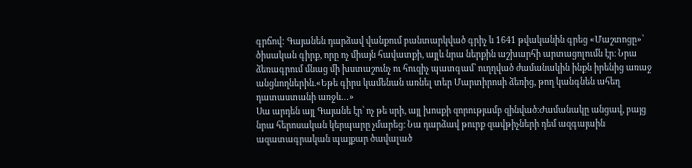գրճով: Գայանեն դարձավ վանքում բանտարկված գրիչ և 1641 թվականին գրեց «Մաշտոցը»՝ ծիսական գիրք, որը ոչ միայն հավատքի, այլև նրա ներքին աշխարհի արտացոլումն էր։ Նրա ձեռագրում մնաց մի խստաշունչ ու հուզիչ պատգամ՝ ուղղված ժամանակին ինքն իրենից առաջ անցնողներին.«Եթե գիրս կամենան առնել տեր Մարտիրոսի ձեռից, թող կանգնեն ահեղ դատաստանի առջև…»
Սա արդեն այլ Գայանե էր՝ ոչ թե սրի, այլ խոսքի զորությամբ զինված։Ժամանակը անցավ, բայց նրա հերոսական կերպարը չմարեց։ Նա դարձավ թուրք զավթիչների դեմ ազգայաին ազատագրական պայքար ծավալած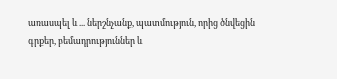առասպել և ... ներշնչանք, պատմություն, որից ծնվեցին գրքեր, բեմադրություններ և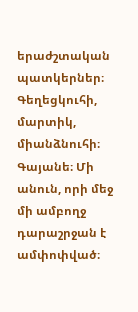երաժշտական պատկերներ։ Գեղեցկուհի, մարտիկ, միանձնուհի։ Գայանե։ Մի անուն, որի մեջ մի ամբողջ դարաշրջան է ամփոփված։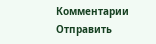Комментарии
Отправить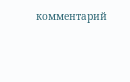комментарий